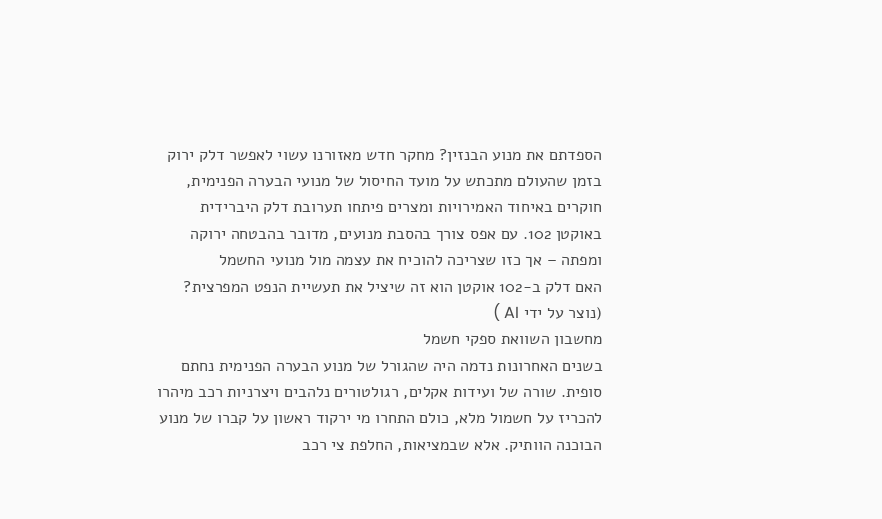הספדתם את מנוע הבנזין? מחקר חדש מאזורנו עשוי לאפשר דלק ירוק
בזמן שהעולם מתכתש על מועד החיסול של מנועי הבערה הפנימית, חוקרים באיחוד האמירויות ומצרים פיתחו תערובת דלק היברידית באוקטן 102. עם אפס צורך בהסבת מנועים, מדובר בהבטחה ירוקה ומפתה – אך כזו שצריכה להוכיח את עצמה מול מנועי החשמל
האם דלק ב-102 אוקטן הוא זה שיציל את תעשיית הנפט המפרצית? (נוצר על ידי AI )
מחשבון השוואת ספקי חשמל
בשנים האחרונות נדמה היה שהגורל של מנוע הבערה הפנימית נחתם סופית. שורה של ועידות אקלים, רגולטורים נלהבים ויצרניות רכב מיהרו להכריז על חשמול מלא, כולם התחרו מי ירקוד ראשון על קברו של מנוע הבוכנה הוותיק. אלא שבמציאות, החלפת צי רכב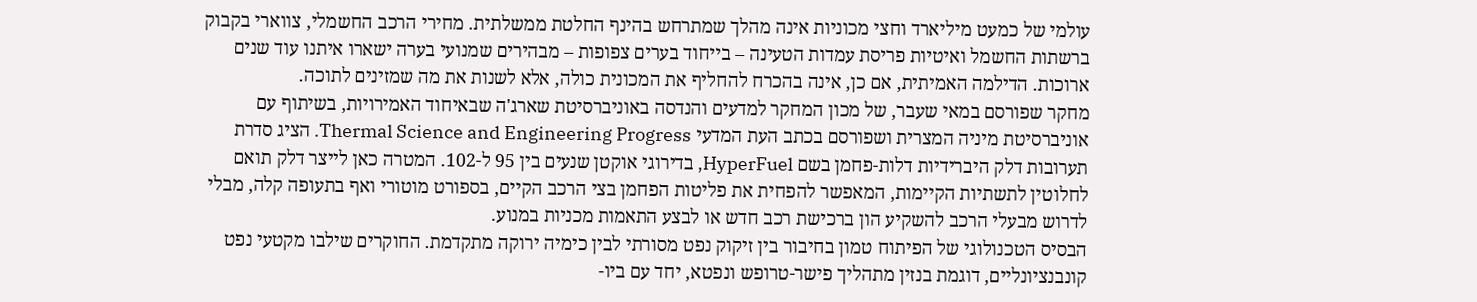עולמי של כמעט מיליארד וחצי מכוניות אינה מהלך שמתרחש בהינף החלטת ממשלתית. מחירי הרכב החשמלי, צווארי בקבוק ברשתות החשמל ואיטיות פריסת עמדות הטעינה – בייחוד בערים צפופות – מבהירים שמנועי בערה ישארו איתנו עוד שנים ארוכות. הדילמה האמיתית, אם כן, אינה בהכרח להחליף את המכונית כולה, אלא לשנות את מה שמזינים לתוכה.
מחקר שפורסם במאי שעבר, של מכון המחקר למדעים והנדסה באוניברסיטת שארג'ה שבאיחוד האמירויות, בשיתוף עם אוניברסיטת מיניה המצרית ושפורסם בכתב העת המדעי Thermal Science and Engineering Progress. הציג סדרת תערובות דלק היברידיות דלות-פחמן בשם HyperFuel, בדירוגי אוקטן שנעים בין 95 ל-102. המטרה כאן לייצר דלק תואם לחלוטין לתשתיות הקיימות, המאפשר להפחית את פליטות הפחמן בצי הרכב הקיים, בספורט מוטורי ואף בתעופה קלה, מבלי לדרוש מבעלי הרכב להשקיע הון ברכישת רכב חדש או לבצע התאמות מכניות במנוע.
הבסיס הטכנולוגי של הפיתוח טמון בחיבור בין זיקוק נפט מסורתי לבין כימיה ירוקה מתקדמת. החוקרים שילבו מקטעי נפט קונבנציונליים, דוגמת בנזין מתהליך פישר-טרופש ונפטא, יחד עם ביו-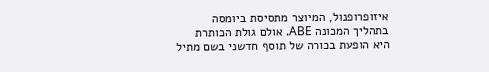איזופרופנול, המיוצר מתסיסת ביומסה בתהליך המכונה ABE. אולם גולת הכותרת היא הופעת בכורה של תוסף חדשני בשם מתיל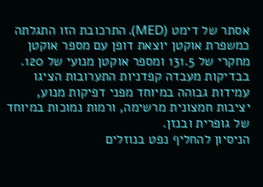אסתר של דימט (MED). התרכובת הזו התגלתה כמשפרת אוקטן יוצאת דופן עם מספר אוקטן מחקרי של 131.5 ומספר אוקטן מנועי של 120. בבדיקות מעבדה קפדניות התערובות הציגו עמידות גבוהה במיוחד מפני דפיקות מנוע, יציבות חמצונית מרשימה, ורמות נמוכות במיוחד של גופרית ובנזן.
הניסיון להחליף נפט בנוזלים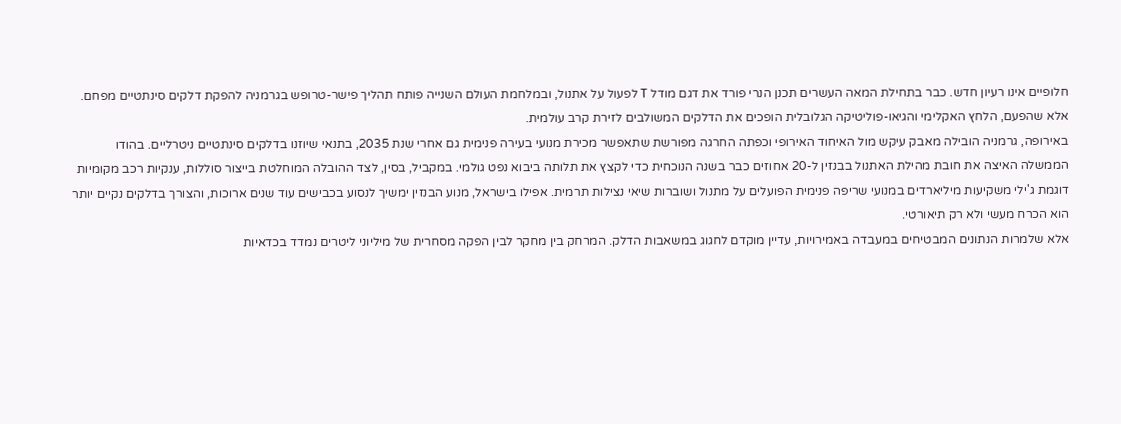חלופיים אינו רעיון חדש. כבר בתחילת המאה העשרים תכנן הנרי פורד את דגם מודל T לפעול על אתנול, ובמלחמת העולם השנייה פותח תהליך פישר-טרופש בגרמניה להפקת דלקים סינתטיים מפחם. אלא שהפעם, הלחץ האקלימי והגיאו-פוליטיקה הגלובלית הופכים את הדלקים המשולבים לזירת קרב עולמית.
באירופה, גרמניה הובילה מאבק עיקש מול האיחוד האירופי וכפתה החרגה מפורשת שתאפשר מכירת מנועי בעירה פנימית גם אחרי שנת 2035, בתנאי שיוזנו בדלקים סינתטיים ניטרליים. בהודו הממשלה האיצה את חובת מהילת האתנול בבנזין ל-20 אחוזים כבר בשנה הנוכחית כדי לקצץ את תלותה ביבוא נפט גולמי. במקביל, בסין, לצד ההובלה המוחלטת בייצור סוללות, ענקיות רכב מקומיות דוגמת ג'ילי משקיעות מיליארדים במנועי שריפה פנימית הפועלים על מתנול ושוברות שיאי נצילות תרמית. אפילו בישראל, מנוע הבנזין ימשיך לנסוע בכבישים עוד שנים ארוכות, והצורך בדלקים נקיים יותר הוא הכרח מעשי ולא רק תיאורטי.
אלא שלמרות הנתונים המבטיחים במעבדה באמירויות, עדיין מוקדם לחגוג במשאבות הדלק. המרחק בין מחקר לבין הפקה מסחרית של מיליוני ליטרים נמדד בכדאיות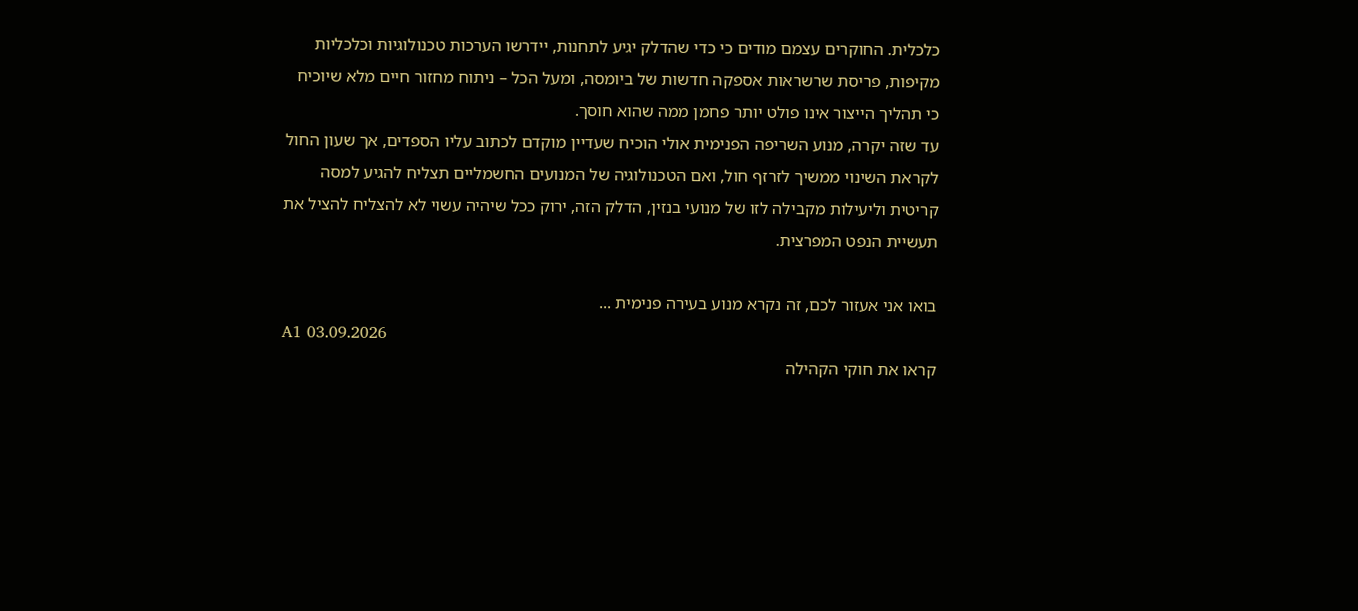כלכלית. החוקרים עצמם מודים כי כדי שהדלק יגיע לתחנות, יידרשו הערכות טכנולוגיות וכלכליות מקיפות, פריסת שרשראות אספקה חדשות של ביומסה, ומעל הכל – ניתוח מחזור חיים מלא שיוכיח כי תהליך הייצור אינו פולט יותר פחמן ממה שהוא חוסך.
עד שזה יקרה, מנוע השריפה הפנימית אולי הוכיח שעדיין מוקדם לכתוב עליו הספדים, אך שעון החול לקראת השינוי ממשיך לזרזף חול, ואם הטכנולוגיה של המנועים החשמליים תצליח להגיע למסה קריטית וליעילות מקבילה לזו של מנועי בנזין, הדלק הזה, ירוק ככל שיהיה עשוי לא להצליח להציל את תעשיית הנפט המפרצית.

בואו אני אעזור לכם, זה נקרא מנוע בעירה פנימית ...
A1 03.09.2026
קראו את חוקי הקהילה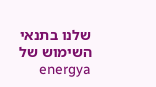שלנו בתנאי השימוש של energya